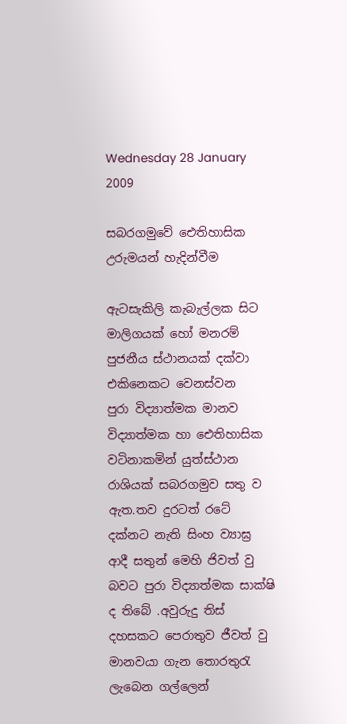Wednesday 28 January 2009

සබරගමුවේ ඓතිහාසික උරුමයන් හැදින්වීම

ඇටසැකිලි කැබැල්ලක සිට මාලිගයක් හෝ මනරම් පුජනීය ස්ථානයක් දක්වා එකිනෙකට වෙනස්වන
පුරා විද්‍යාත්මක මානව විද්‍යාත්මක හා ඓතිහාසික වටිනාකමින් යුත්ස්ථාන රාශියක් සබරගමුව සතු ව
ඇත.තව දුරටත් රටේ දක්නට නැති සිංහ ව්‍යාඝ්‍ර ආදී සතුන් මෙහි ජිවත් වු බවට පුරා විද්‍යාත්මක සාක්ෂි ද තිබේ .අවුරුදු තිස් දහසකට පෙරාතුව ජීවත් වු මානවයා ගැන තොරතුරැ ලැබෙන ගල්ලෙන්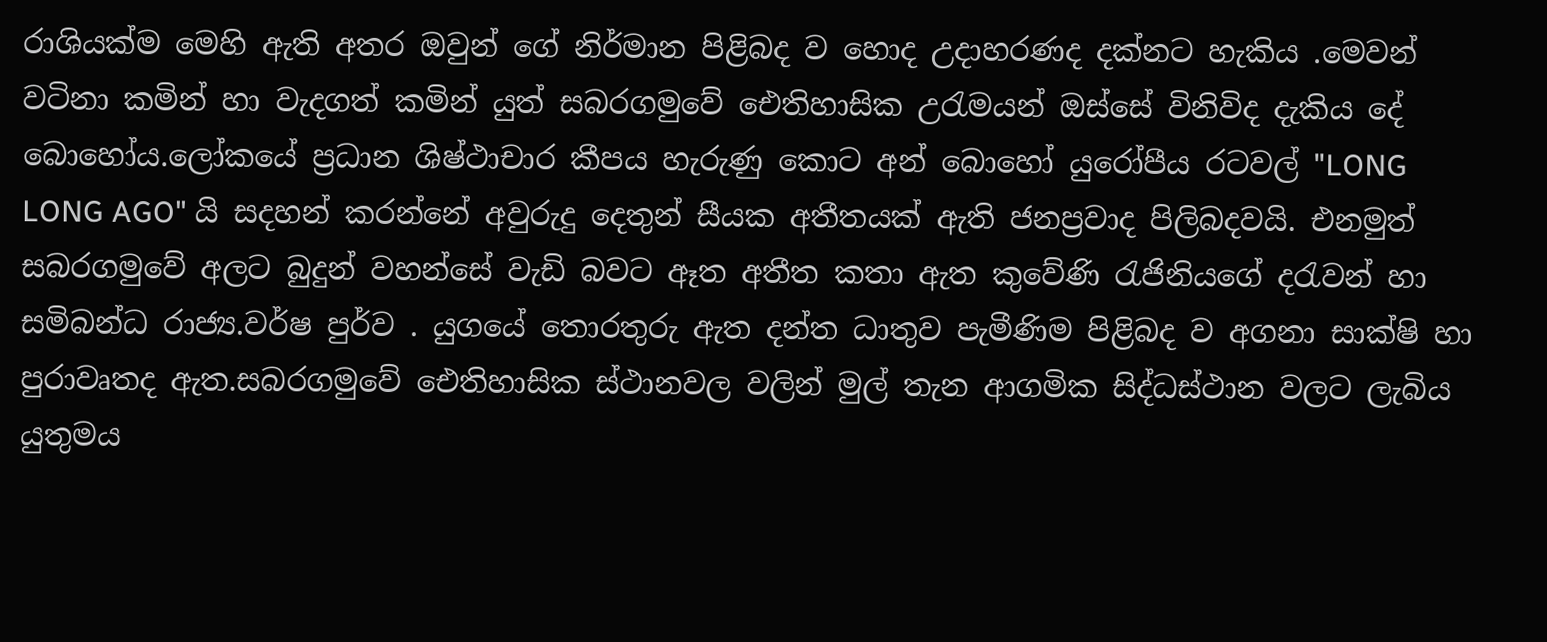රාශියක්ම මෙහි ඇති අතර ඔවුන් ගේ නිර්මාන පිළිබද ව හොද උදාහරණද දක්නට හැකිය .මෙවන් වටිනා කමින් හා වැදගත් කමින් යුත් සබරගමුවේ ඓතිහාසික උරැමයන් ඔස්සේ විනිවිද දැකිය දේ බොහෝය.ලෝකයේ ප්‍රධාන ශිෂ්ථාචාර කීපය හැරුණු කොට අන් බොහෝ යුරෝපීය රටවල් "LONG LONG AGO" යි සදහන් කරන්නේ අවුරුදු දෙතුන් සීයක අතීතයක් ඇති ජනප්‍රවාද පිලිබදවයි. එනමුත් සබරගමුවේ අලට බුදුන් වහන්සේ වැඩි බවට ඈත අතීත කතා ඇත කුවේණි රැජිනියගේ දරැවන් හා සමිබන්ධ රාජ්‍ය.වර්ෂ පුර්ව . යුගයේ තොරතුරු ඇත දන්ත ධාතුව පැමීණිම පිළිබද ව අගනා සාක්ෂි හා පුරාවෘතද ඇත.සබරගමුවේ ඓතිහාසික ස්ථානවල වලින් මුල් තැන ආගමික සිද්ධස්ථාන වලට ලැබිය යුතුමය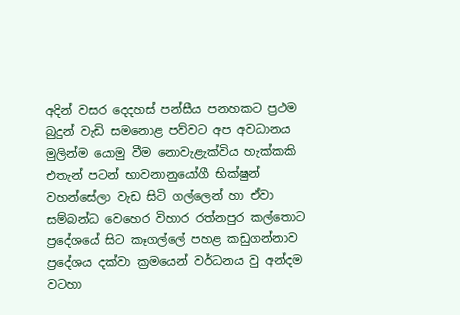අදින් වසර දෙදහස් පන්සීය පනහකට ප්‍රථම බුදුන් වැඩි සමනොළ පව්වට අප අවධානය මුලින්ම යොමු වීම නොවැළැක්විය හැක්කකි එතැන් පටන් භාවනානුයෝගී භික්ෂුන් වහන්සේලා වැඩ සිටි ගල්ලෙන් හා ඒවා සම්බන්ධ වෙහෙර විහාර රත්නපුර කල්තොට ප්‍රදේශයේ සිට කෑගල්ලේ පහළ කඩුගන්නාව ප්‍රදේශය දක්වා ක්‍රමයෙන් වර්ධනය වු අන්දම වටහා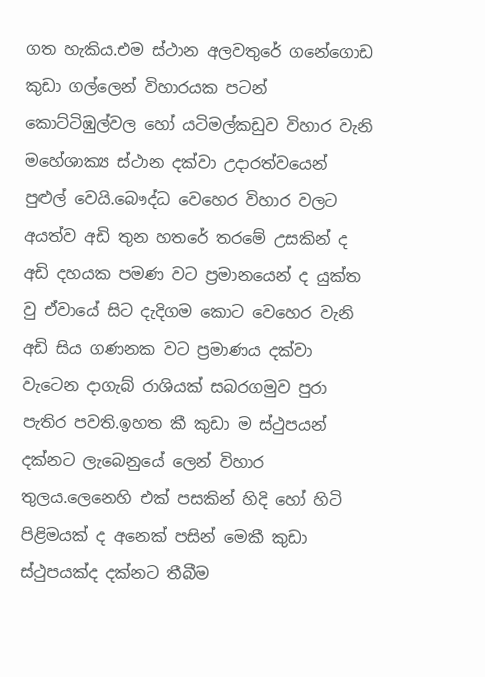ගත හැකිය.එම ස්ථාන අලවතුරේ ගනේගොඩ කුඩා ගල්ලෙන් විහාරයක පටන් කොට්ටිඹුල්වල හෝ යටිමල්කඩුව විහාර වැනි මහේශාක්‍ය ස්ථාන දක්වා උදාරත්වයෙන් පුළුල් වෙයි.බෞද්ධ වෙහෙර විහාර වලට අයත්ව අඩි තුන හතරේ තරමේ උසකින් ද අඩි දහයක පමණ වට ප්‍රමානයෙන් ද යුක්ත වු ඒවායේ සිට දැදිගම කොට වෙහෙර වැනි අඩි සිය ගණනක වට ප්‍රමාණය දක්වා වැටෙන දාගැබ් රාශියක් සබරගමුව පුරා පැතිර පවති.ඉහත කී කුඩා ම ස්ථුපයන් දක්නට ලැබෙනුයේ ලෙන් විහාර තුලය.ලෙනෙහි එක් පසකින් හිදි හෝ හිටි පිළිමයක් ද අනෙක් පසින් මෙකී කුඩා ස්ථුපයක්ද දක්නට තීබීම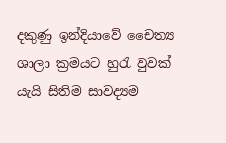දකුණු ඉන්දියාවේ චෛත්‍ය ශාලා ක්‍රමයට හුරැ වුවක් යැයි සිතිම සාවද්‍යම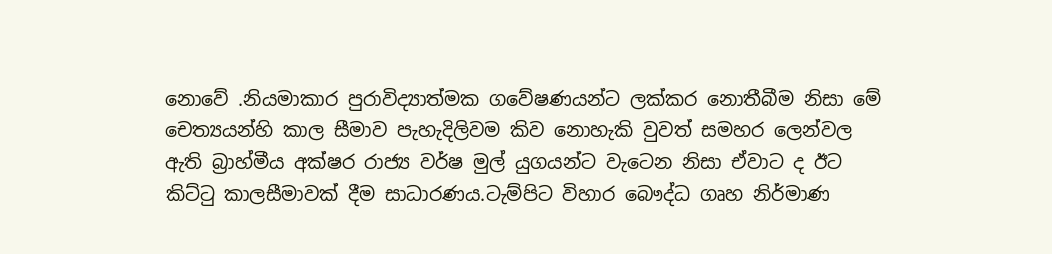නොවේ .නියමාකාර පුරාවිද්‍යාත්මක ගවේෂණයන්ට ලක්කර නොතීබීම නිසා මේ චෙත්‍යයන්හි කාල සීමාව පැහැදිලිවම කිව නොහැකි වුවත් සමහර ලෙන්වල ඇති බ්‍රාහ්මීය අක්ෂර රාජ්‍ය වර්ෂ මුල් යුගයන්ට වැටෙන නිසා ඒවාට ද ඊට කිට්ටු කාලසීමාවක් දීම සාධාරණය.ටැම්පිට විහාර බෞද්ධ ගෘහ නිර්මාණ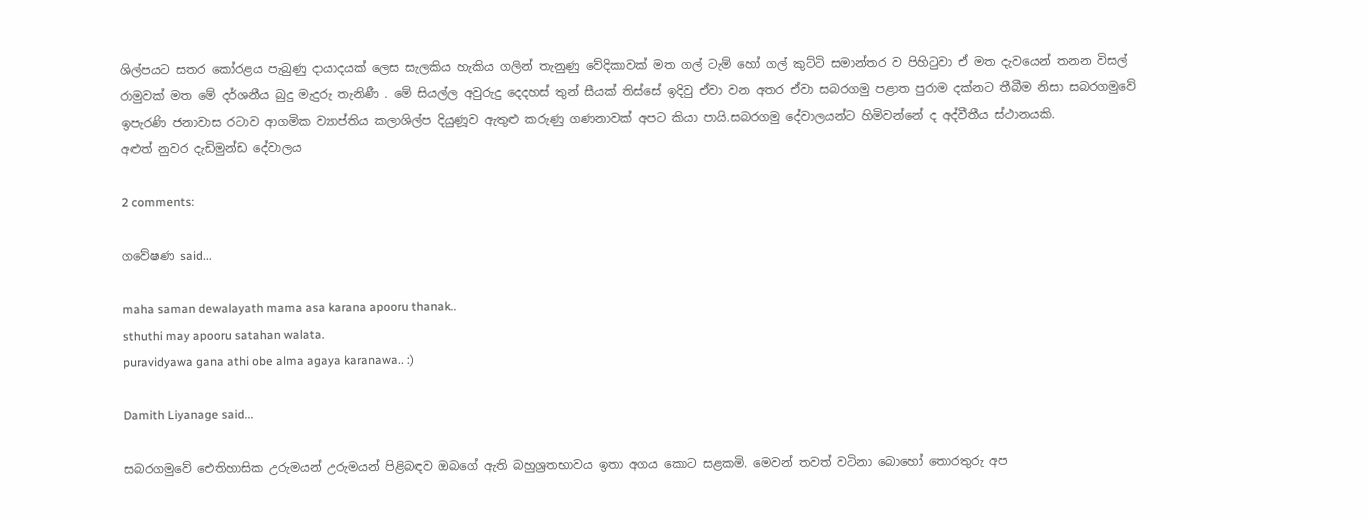ශිල්පයට සතර කෝරළය පැබුණු දායාදයක් ලෙස සැලකිය හැකිය ගලින් තැනුණු වේදිකාවක් මත ගල් ටැම් හෝ ගල් කුට්ටි සමාන්තර ව පිහිටුවා ඒ මත දැවයෙන් තනන විසල් රාමුවක් මත මේ දර්ශනීය බුදු මැදුරු තැනිණී . මේ සියල්ල අවුරුදු දෙදහස් තුන් සීයක් තිස්සේ ඉදිවු ඒවා වන අතර ඒවා සබරගමු පළාත පුරාම දක්නට තීබීම නිසා සබරගමුවේ ඉපැරණි ජනාවාස රටාව ආගමික ව්‍යාප්තිය කලාශිල්ප දියුණූව ඇතුළු කරුණු ගණනාවක් අපට කියා පායි.සබරගමු දේවාලයන්ට හිමිවන්නේ ද අද්වීතීය ස්ථානයකි.
අළුත් නුවර දැඩිමුන්ඩ දේවාලය

2 comments:

ගවේෂණ said...

maha saman dewalayath mama asa karana apooru thanak..
sthuthi may apooru satahan walata.
puravidyawa gana athi obe alma agaya karanawa.. :)

Damith Liyanage said...

සබරගමුවේ ඓතිහාසික උරුමයන් උරුමයන් පිළිබඳව ඔබගේ ඇති බහුශ්‍රතභාවය ඉතා අගය කොට සළකමි. මෙවන් තවත් වටිනා බොහෝ තොරතුරු අප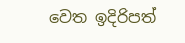වෙත ඉදිරිපත්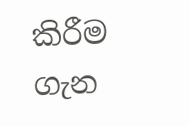කිරීම ගැන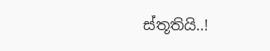ස්තූතියි..!